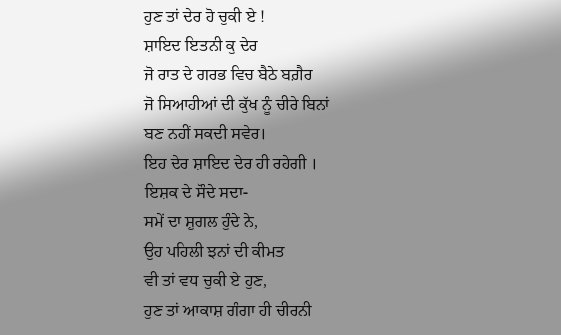ਹੁਣ ਤਾਂ ਦੇਰ ਹੋ ਚੁਕੀ ਏ !
ਸ਼ਾਇਦ ਇਤਨੀ ਕੁ ਦੇਰ
ਜੋ ਰਾਤ ਦੇ ਗਰਭ ਵਿਚ ਬੈਠੇ ਬਗ਼ੈਰ
ਜੋ ਸਿਆਹੀਆਂ ਦੀ ਕੁੱਖ ਨੂੰ ਚੀਰੇ ਬਿਨਾਂ
ਬਣ ਨਹੀਂ ਸਕਦੀ ਸਵੇਰ।
ਇਹ ਦੇਰ ਸ਼ਾਇਦ ਦੇਰ ਹੀ ਰਹੇਗੀ ।
ਇਸ਼ਕ ਦੇ ਸੌਦੇ ਸਦਾ-
ਸਮੇਂ ਦਾ ਸ਼ੁਗਲ ਹੁੰਦੇ ਨੇ,
ਉਹ ਪਹਿਲੀ ਝਨਾਂ ਦੀ ਕੀਮਤ
ਵੀ ਤਾਂ ਵਧ ਚੁਕੀ ਏ ਹੁਣ,
ਹੁਣ ਤਾਂ ਆਕਾਸ਼ ਗੰਗਾ ਹੀ ਚੀਰਨੀ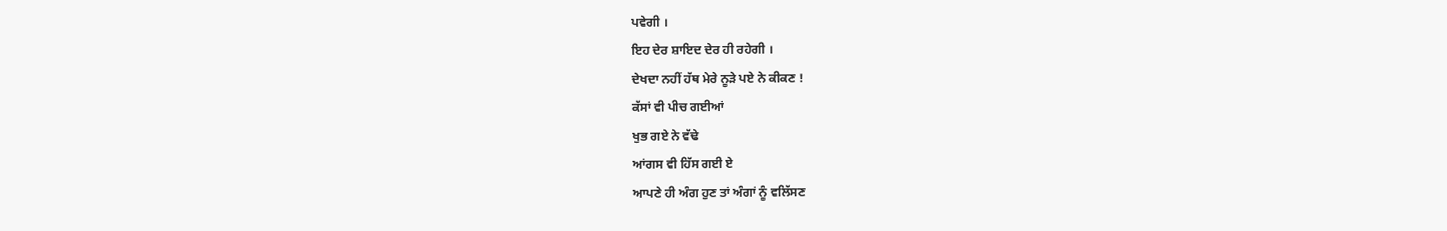ਪਵੇਗੀ ।
ਇਹ ਦੇਰ ਸ਼ਾਇਦ ਦੇਰ ਹੀ ਰਹੇਗੀ ।
ਦੇਖਦਾ ਨਹੀਂ ਹੱਥ ਮੇਰੇ ਨੂੜੇ ਪਏ ਨੇ ਕੀਕਣ !
ਕੱਸਾਂ ਵੀ ਪੀਚ ਗਈਆਂ
ਖੁਭ ਗਏ ਨੇ ਵੱਢੇ
ਆਂਗਸ ਵੀ ਹਿੱਸ ਗਈ ਏ
ਆਪਣੇ ਹੀ ਅੰਗ ਹੁਣ ਤਾਂ ਅੰਗਾਂ ਨੂੰ ਵਲਿੱਸਣ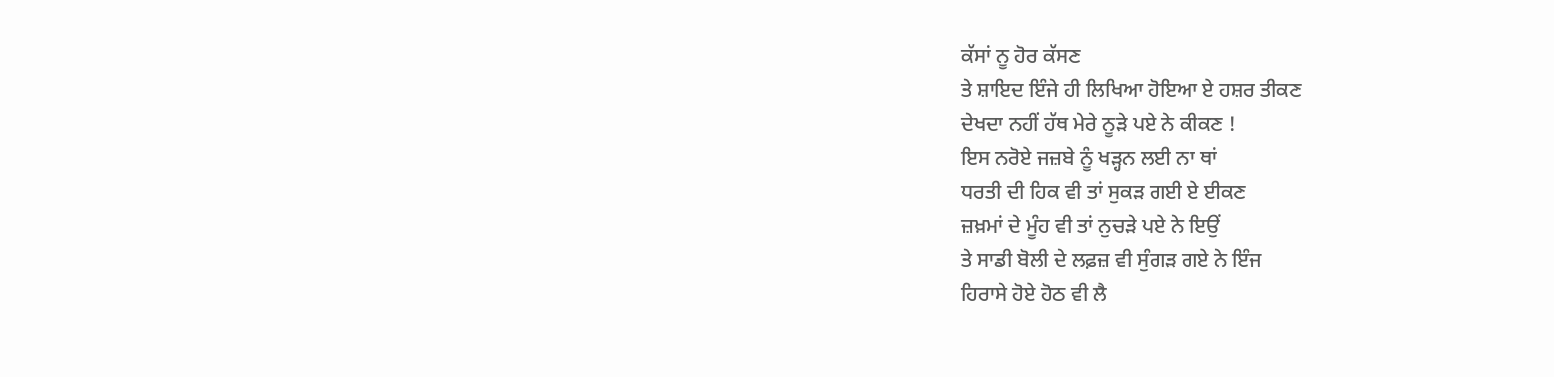ਕੱਸਾਂ ਨੂ ਹੋਰ ਕੱਸਣ
ਤੇ ਸ਼ਾਇਦ ਇੰਜੇ ਹੀ ਲਿਖਿਆ ਹੋਇਆ ਏ ਹਸ਼ਰ ਤੀਕਣ
ਦੇਖਦਾ ਨਹੀਂ ਹੱਥ ਮੇਰੇ ਨੂੜੇ ਪਏ ਨੇ ਕੀਕਣ !
ਇਸ ਨਰੋਏ ਜਜ਼ਬੇ ਨੂੰ ਖੜ੍ਹਨ ਲਈ ਨਾ ਥਾਂ
ਧਰਤੀ ਦੀ ਹਿਕ ਵੀ ਤਾਂ ਸੁਕੜ ਗਈ ਏ ਈਕਣ
ਜ਼ਖ਼ਮਾਂ ਦੇ ਮੂੰਹ ਵੀ ਤਾਂ ਨੁਚੜੇ ਪਏ ਨੇ ਇਉਂ
ਤੇ ਸਾਡੀ ਬੋਲੀ ਦੇ ਲਫ਼ਜ਼ ਵੀ ਸੁੰਗੜ ਗਏ ਨੇ ਇੰਜ
ਹਿਰਾਸੇ ਹੋਏ ਹੋਠ ਵੀ ਲੈ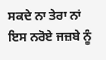ਸਕਦੇ ਨਾ ਤੇਰਾ ਨਾਂ
ਇਸ ਨਰੋਏ ਜਜ਼ਬੇ ਨੂੰ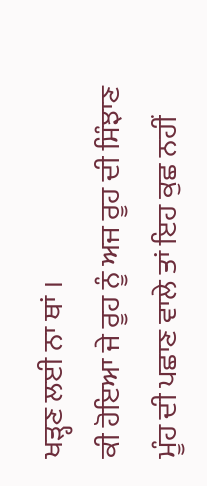ਖੜ੍ਹਣ ਲਈ ਨਾ ਥਾਂ ।
ਕੀ ਹੋਇਆ ਜੇ ਰੂਹ ਨੂੰ ਅਜ ਰੂਹ ਦੀ ਸਿੰਝਾਣ
ਮੂੰਹ ਦੀ ਪਛਾਣ ਵਾਲੇ ਤਾਂ ਇਹ ਕੁਛ ਨਹੀਂ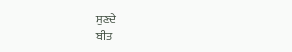ਸੁਣਦੇ
ਬੀਤ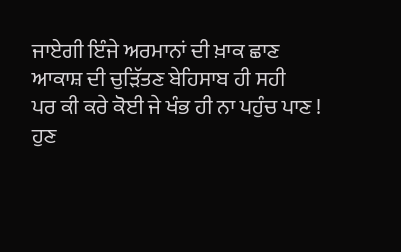ਜਾਏਗੀ ਇੰਜੇ ਅਰਮਾਨਾਂ ਦੀ ਖ਼ਾਕ ਛਾਣ
ਆਕਾਸ਼ ਦੀ ਚੁੜਿੱਤਣ ਬੇਹਿਸਾਬ ਹੀ ਸਹੀ
ਪਰ ਕੀ ਕਰੇ ਕੋਈ ਜੇ ਖੰਭ ਹੀ ਨਾ ਪਹੁੰਚ ਪਾਣ !
ਹੁਣ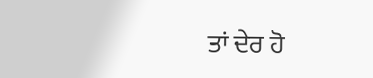ਤਾਂ ਦੇਰ ਹੋ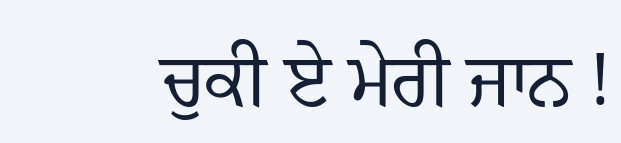ਚੁਕੀ ਏ ਮੇਰੀ ਜਾਨ !